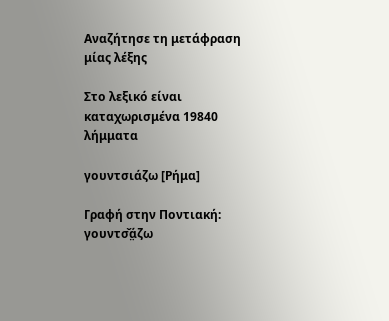Αναζήτησε τη μετάφραση μίας λέξης

Στο λεξικό είναι καταχωρισμένα 19840 λήμματα

γουντσιάζω [Ρήμα]

Γραφή στην Ποντιακή: γουντσ̌ά̤ζω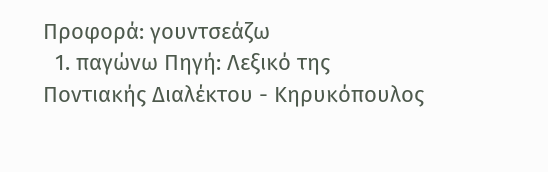Προφορά: γουντσεάζω
  1. παγώνω Πηγή: Λεξικό της Ποντιακής Διαλέκτου - Κηρυκόπουλος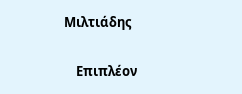Μιλτιάδης

    Επιπλέον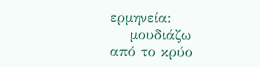ερμηνεία:
    μουδιάζω από το κρύο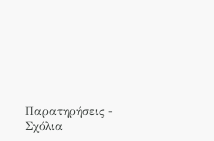Παρατηρήσεις - Σχόλια